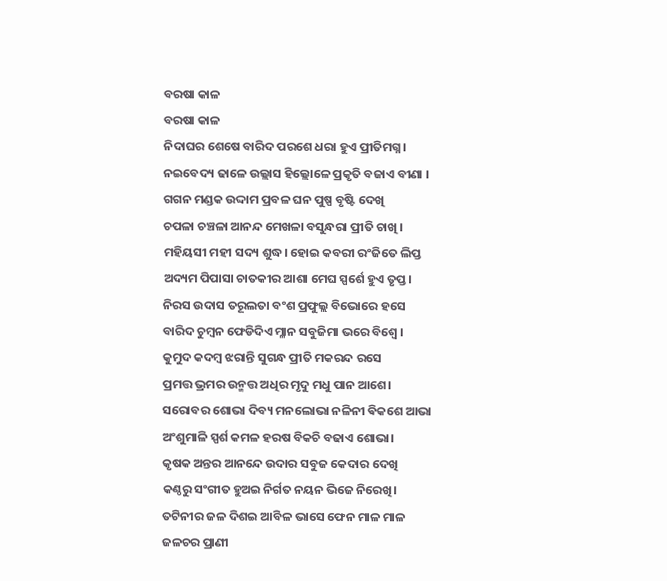ବରଷା କାଳ
ବରଷା କାଳ
ନିଦାଘର ଶେଷେ ବାରିଦ ପରଶେ ଧରା ହୁଏ ପ୍ରୀତିମଗ୍ନ।
ନଇବେଦ୍ୟ ଢାଳେ ଉଲ୍ଲାସ ହିଲ୍ଲୋଳେ ପ୍ରକୃତି ବଜାଏ ବୀଣା ।
ଗଗନ ମଣ୍ଡକ ଉଦ୍ଦାମ ପ୍ରବଳ ଘନ ପୁଷ୍ପ ବୃଷ୍ଟି ଦେଖି
ଚପଳା ଚଞ୍ଚଳା ଆନନ୍ଦ ମେଖଳା ବସୁନ୍ଧରା ପ୍ରୀତି ଚାଖି ।
ମହିୟସୀ ମହୀ ସଦ୍ୟ ଶୁଦ୍ଧ। ହୋଇ କବରୀ ରଂଜିତେ ଲିପ୍ତ
ଅଦ୍ୟମ ପିପାସା ଚାତକୀର ଆଶା ମେଘ ସ୍ପର୍ଶେ ହୁଏ ତୃପ୍ତ।
ନିରସ ଉଦାସ ତରୂଲତା ବଂଶ ପ୍ରଫୁଲ୍ଲ ବିଭୋରେ ହସେ
ବାରିଦ ଚୁମ୍ବନ ଫେଡିଦିଏ ମ୍ଳାନ ସବୁଜିମା ଭରେ ବିଶ୍ୱେ ।
କୁମୁଦ କଦମ୍ବ ଝରାନ୍ତି ସୁଗନ୍ଧ ପ୍ରୀତି ମକରନ୍ଦ ରସେ
ପ୍ରମତ୍ତ ଭ୍ରମର ଉନ୍ମତ୍ତ ଅଧିର ମୃଦୁ ମଧୁ ପାନ ଆଶେ।
ସରୋବର ଶୋଭା ଦିବ୍ୟ ମନଲୋଭା ନଳିନୀ ଵିକଶେ ଆଭା
ଅଂଶୁମାଳି ସ୍ପର୍ଶ କମଳ ହରଷ ବିକଚି ବଢାଏ ଶୋଭା।
କୃଷକ ଅନ୍ତର ଆନନ୍ଦେ ଉଦାର ସବୁଜ କେଦାର ଦେଖି
କଣ୍ଠରୁ ସଂଗୀତ ହୁଅଇ ନିର୍ଗତ ନୟନ ଭିଜେ ନିରେଖି।
ତଟିନୀର ଜଳ ଦିଶଇ ଆବିଳ ଭାସେ ଫେନ ମାଳ ମାଳ
ଜଳଚର ପ୍ରାଣୀ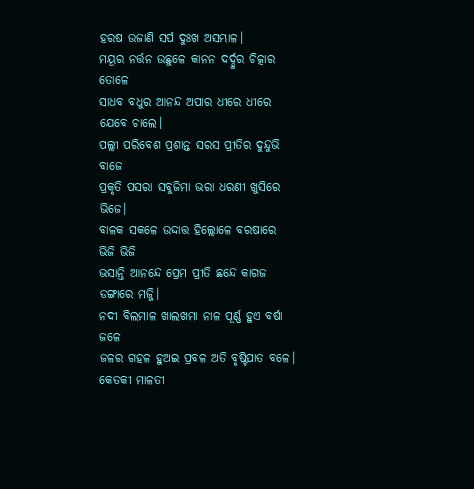ହରଷ ଉଜାଣି ସର୍ପ ଦୁଃଖ ଅସମ୍ଭାଳ।
ମୟୂର ନର୍ତ୍ତନ ଉଛୁଳେ କାନନ ଦର୍ଦ୍ଦୁର ଚିତ୍କାର ତୋଳେ
ସାଧବ ବଧୁର ଆନନ୍ଦ ଅପାର ଧୀରେ ଧୀରେ ଯେବେ ଚାଲେ।
ପଲ୍ଲୀ ପରିବେଶ ପ୍ରଶାନ୍ତ ସରସ ପ୍ରୀତିର ଦୁନ୍ଦୁଭି ବାଜେ
ପ୍ରକୃତି ପସରା ସବୁଜିମା ଭରା ଧରଣୀ ଖୁସିରେ ଭିଜେ।
ବାଳକ ସକଳେ ଉଦ୍ଦାତ୍ତ ହିଲ୍ଲୋଳେ ବରଷାରେ ଭିଜି ଭିଜି
ଭସାନ୍ତି ଆନନ୍ଦେ ପ୍ରେମ ପ୍ରୀତି ଛନ୍ଦେ କାଗଜ ଡଙ୍ଗାରେ ମଜ୍ଜି।
ନଦୀ ବିଲମାଳ ଖାଲଖମା ନାଳ ପୂର୍ଣ୍ଣ ହୁଏ ବର୍ଷା ଜଳେ
ଜଳର ଗହଳ ହୁଅଇ ପ୍ରବଳ ଅତି ବୃଷ୍ଟିପାତ ବଳେ।
କେତକୀ ମାଳତୀ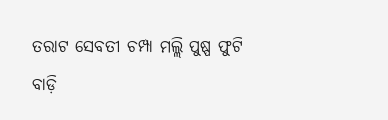ତରାଟ ସେବତୀ ଚମ୍ପା ମଲ୍ଲି ପୁଷ୍ପ ଫୁଟି
ବାଡ଼ି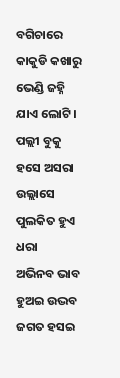ବଗିଚାରେ କାକୁଡି କଖାରୁ ଭେଣ୍ଡି ଜହ୍ନି ଯାଏ ଲୋଟି।
ପଲ୍ଲୀ ବୁକୁ ହସେ ଅସରା ଉଲ୍ଲାସେ ପୁଲକିତ ହୁଏ ଧରା
ଅଭିନବ ଭାବ ହୁଅଇ ଉଦ୍ଭବ ଜଗତ ହସଇ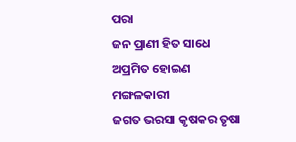ପରା
ଜନ ପ୍ରାଣୀ ହିତ ସାଧେ ଅପ୍ରମିତ ହୋଇଣ ମଙ୍ଗଳକାରୀ
ଜଗତ ଭରସା କୃଷକର ତୃଷା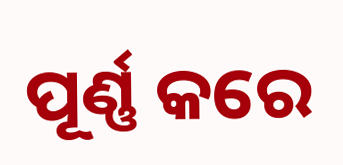ପୂର୍ଣ୍ଣ କରେ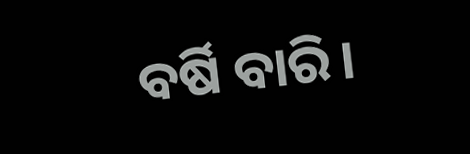ବର୍ଷି ବାରି।